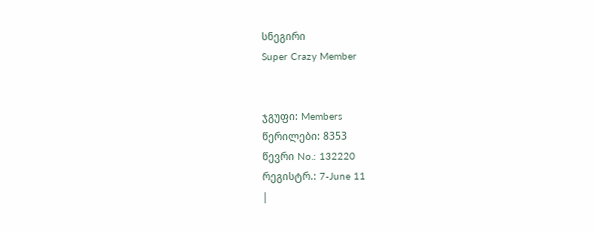სნეგირი
Super Crazy Member


ჯგუფი: Members
წერილები: 8353
წევრი No.: 132220
რეგისტრ.: 7-June 11
|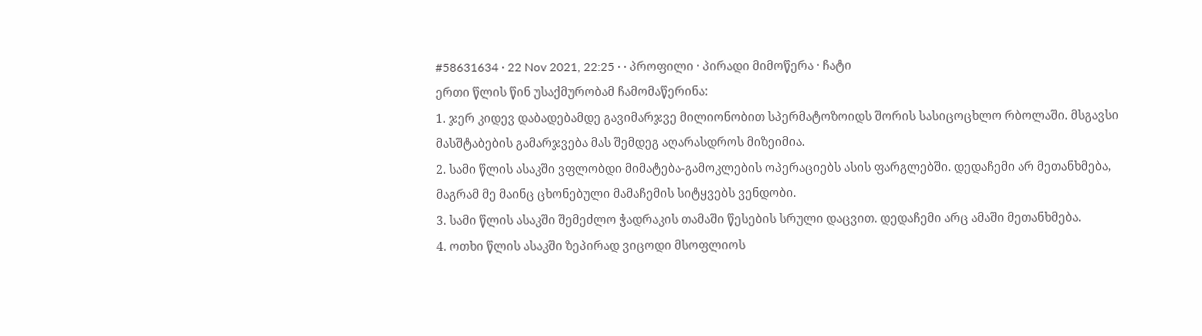#58631634 · 22 Nov 2021, 22:25 · · პროფილი · პირადი მიმოწერა · ჩატი
ერთი წლის წინ უსაქმურობამ ჩამომაწერინა:
1. ჯერ კიდევ დაბადებამდე გავიმარჯვე მილიონობით სპერმატოზოიდს შორის სასიცოცხლო რბოლაში. მსგავსი მასშტაბების გამარჯვება მას შემდეგ აღარასდროს მიზეიმია.
2. სამი წლის ასაკში ვფლობდი მიმატება-გამოკლების ოპერაციებს ასის ფარგლებში. დედაჩემი არ მეთანხმება, მაგრამ მე მაინც ცხონებული მამაჩემის სიტყვებს ვენდობი.
3. სამი წლის ასაკში შემეძლო ჭადრაკის თამაში წესების სრული დაცვით. დედაჩემი არც ამაში მეთანხმება.
4. ოთხი წლის ასაკში ზეპირად ვიცოდი მსოფლიოს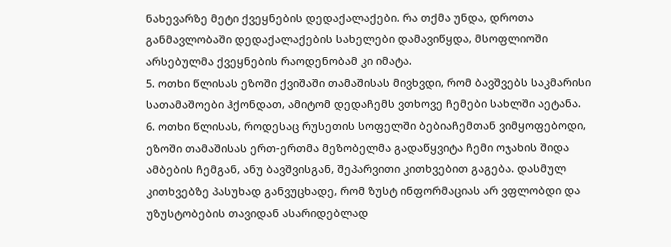ნახევარზე მეტი ქვეყნების დედაქალაქები. რა თქმა უნდა, დროთა განმავლობაში დედაქალაქების სახელები დამავიწყდა, მსოფლიოში არსებულმა ქვეყნების რაოდენობამ კი იმატა.
5. ოთხი წლისას ეზოში ქვიშაში თამაშისას მივხვდი, რომ ბავშვებს საკმარისი სათამაშოები ჰქონდათ, ამიტომ დედაჩემს ვთხოვე ჩემები სახლში აეტანა.
6. ოთხი წლისას, როდესაც რუსეთის სოფელში ბებიაჩემთან ვიმყოფებოდი, ეზოში თამაშისას ერთ-ერთმა მეზობელმა გადაწყვიტა ჩემი ოჯახის შიდა ამბების ჩემგან, ანუ ბავშვისგან, შეპარვითი კითხვებით გაგება. დასმულ კითხვებზე პასუხად განვუცხადე, რომ ზუსტ ინფორმაციას არ ვფლობდი და უზუსტობების თავიდან ასარიდებლად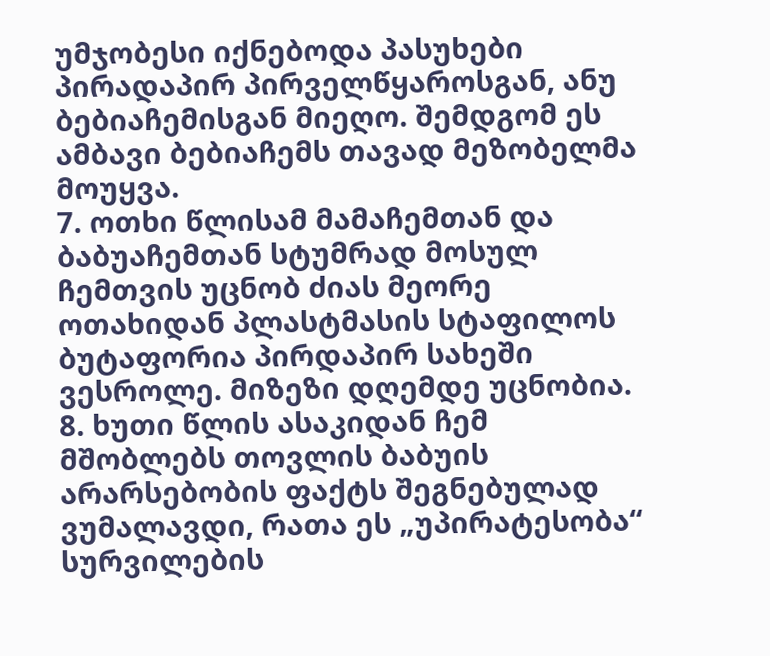უმჯობესი იქნებოდა პასუხები პირადაპირ პირველწყაროსგან, ანუ ბებიაჩემისგან მიეღო. შემდგომ ეს ამბავი ბებიაჩემს თავად მეზობელმა მოუყვა.
7. ოთხი წლისამ მამაჩემთან და ბაბუაჩემთან სტუმრად მოსულ ჩემთვის უცნობ ძიას მეორე ოთახიდან პლასტმასის სტაფილოს ბუტაფორია პირდაპირ სახეში ვესროლე. მიზეზი დღემდე უცნობია.
8. ხუთი წლის ასაკიდან ჩემ მშობლებს თოვლის ბაბუის არარსებობის ფაქტს შეგნებულად ვუმალავდი, რათა ეს „უპირატესობა“ სურვილების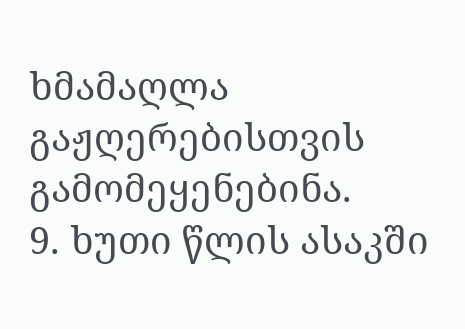ხმამაღლა გაჟღერებისთვის გამომეყენებინა.
9. ხუთი წლის ასაკში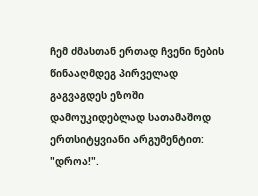ჩემ ძმასთან ერთად ჩვენი ნების წინააღმდეგ პირველად გაგვაგდეს ეზოში დამოუკიდებლად სათამაშოდ ერთსიტყვიანი არგუმენტით: "დროა!".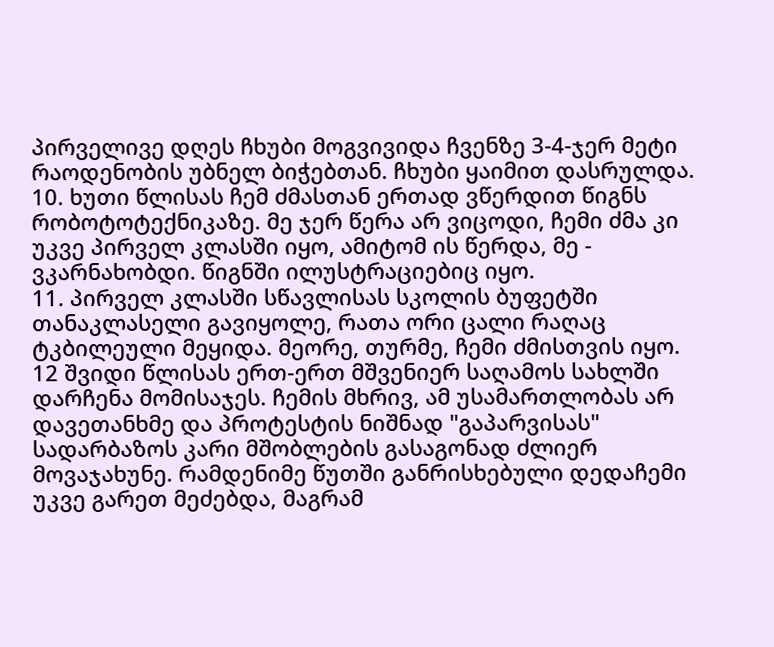პირველივე დღეს ჩხუბი მოგვივიდა ჩვენზე 3-4-ჯერ მეტი რაოდენობის უბნელ ბიჭებთან. ჩხუბი ყაიმით დასრულდა.
10. ხუთი წლისას ჩემ ძმასთან ერთად ვწერდით წიგნს რობოტოტექნიკაზე. მე ჯერ წერა არ ვიცოდი, ჩემი ძმა კი უკვე პირველ კლასში იყო, ამიტომ ის წერდა, მე - ვკარნახობდი. წიგნში ილუსტრაციებიც იყო.
11. პირველ კლასში სწავლისას სკოლის ბუფეტში თანაკლასელი გავიყოლე, რათა ორი ცალი რაღაც ტკბილეული მეყიდა. მეორე, თურმე, ჩემი ძმისთვის იყო.
12 შვიდი წლისას ერთ-ერთ მშვენიერ საღამოს სახლში დარჩენა მომისაჯეს. ჩემის მხრივ, ამ უსამართლობას არ დავეთანხმე და პროტესტის ნიშნად "გაპარვისას" სადარბაზოს კარი მშობლების გასაგონად ძლიერ მოვაჯახუნე. რამდენიმე წუთში განრისხებული დედაჩემი უკვე გარეთ მეძებდა, მაგრამ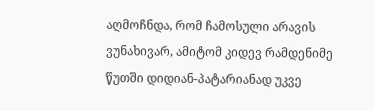აღმოჩნდა, რომ ჩამოსული არავის ვუნახივარ, ამიტომ კიდევ რამდენიმე წუთში დიდიან-პატარიანად უკვე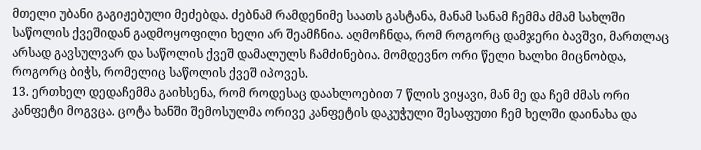მთელი უბანი გაგიჟებული მეძებდა. ძებნამ რამდენიმე საათს გასტანა, მანამ სანამ ჩემმა ძმამ სახლში საწოლის ქვეშიდან გადმოყოფილი ხელი არ შეამჩნია. აღმოჩნდა, რომ როგორც დამჯერი ბავშვი, მართლაც არსად გავსულვარ და საწოლის ქვეშ დამალულს ჩამძინებია. მომდევნო ორი წელი ხალხი მიცნობდა, როგორც ბიჭს, რომელიც საწოლის ქვეშ იპოვეს.
13. ერთხელ დედაჩემმა გაიხსენა, რომ როდესაც დაახლოებით 7 წლის ვიყავი, მან მე და ჩემ ძმას ორი კანფეტი მოგვცა. ცოტა ხანში შემოსულმა ორივე კანფეტის დაკუჭული შესაფუთი ჩემ ხელში დაინახა და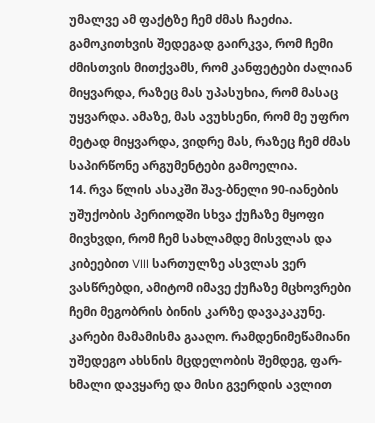უმალვე ამ ფაქტზე ჩემ ძმას ჩაეძია. გამოკითხვის შედეგად გაირკვა, რომ ჩემი ძმისთვის მითქვამს, რომ კანფეტები ძალიან მიყვარდა, რაზეც მას უპასუხია, რომ მასაც უყვარდა. ამაზე, მას ავუხსენი, რომ მე უფრო მეტად მიყვარდა, ვიდრე მას, რაზეც ჩემ ძმას საპირწონე არგუმენტები გამოელია.
14. რვა წლის ასაკში შავ-ბნელი 90-იანების უშუქობის პერიოდში სხვა ქუჩაზე მყოფი მივხვდი, რომ ჩემ სახლამდე მისვლას და კიბეებით VIII სართულზე ასვლას ვერ ვასწრებდი, ამიტომ იმავე ქუჩაზე მცხოვრები ჩემი მეგობრის ბინის კარზე დავაკაკუნე. კარები მამამისმა გააღო. რამდენიმეწამიანი უშედეგო ახსნის მცდელობის შემდეგ, ფარ-ხმალი დავყარე და მისი გვერდის ავლით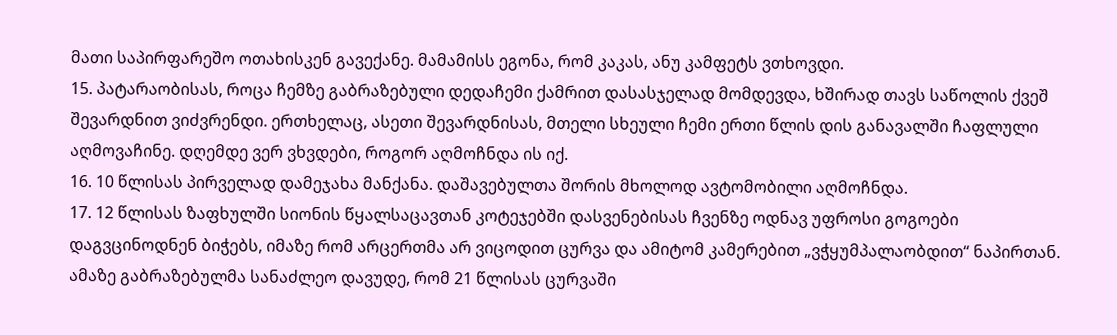მათი საპირფარეშო ოთახისკენ გავექანე. მამამისს ეგონა, რომ კაკას, ანუ კამფეტს ვთხოვდი.
15. პატარაობისას, როცა ჩემზე გაბრაზებული დედაჩემი ქამრით დასასჯელად მომდევდა, ხშირად თავს საწოლის ქვეშ შევარდნით ვიძვრენდი. ერთხელაც, ასეთი შევარდნისას, მთელი სხეული ჩემი ერთი წლის დის განავალში ჩაფლული აღმოვაჩინე. დღემდე ვერ ვხვდები, როგორ აღმოჩნდა ის იქ.
16. 10 წლისას პირველად დამეჯახა მანქანა. დაშავებულთა შორის მხოლოდ ავტომობილი აღმოჩნდა.
17. 12 წლისას ზაფხულში სიონის წყალსაცავთან კოტეჯებში დასვენებისას ჩვენზე ოდნავ უფროსი გოგოები დაგვცინოდნენ ბიჭებს, იმაზე რომ არცერთმა არ ვიცოდით ცურვა და ამიტომ კამერებით „ვჭყუმპალაობდით“ ნაპირთან. ამაზე გაბრაზებულმა სანაძლეო დავუდე, რომ 21 წლისას ცურვაში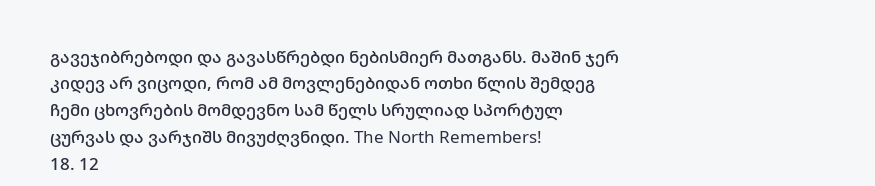გავეჯიბრებოდი და გავასწრებდი ნებისმიერ მათგანს. მაშინ ჯერ კიდევ არ ვიცოდი, რომ ამ მოვლენებიდან ოთხი წლის შემდეგ ჩემი ცხოვრების მომდევნო სამ წელს სრულიად სპორტულ ცურვას და ვარჯიშს მივუძღვნიდი. The North Remembers!
18. 12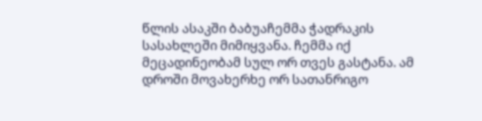წლის ასაკში ბაბუაჩემმა ჭადრაკის სასახლეში მიმიყვანა. ჩემმა იქ მეცადინეობამ სულ ორ თვეს გასტანა. ამ დროში მოვახერხე ორ სათანრიგო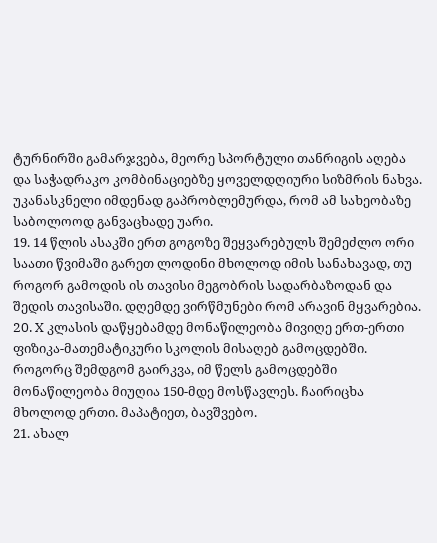ტურნირში გამარჯვება, მეორე სპორტული თანრიგის აღება და საჭადრაკო კომბინაციებზე ყოველდღიური სიზმრის ნახვა. უკანასკნელი იმდენად გაპრობლემურდა, რომ ამ სახეობაზე საბოლოოდ განვაცხადე უარი.
19. 14 წლის ასაკში ერთ გოგოზე შეყვარებულს შემეძლო ორი საათი წვიმაში გარეთ ლოდინი მხოლოდ იმის სანახავად, თუ როგორ გამოდის ის თავისი მეგობრის სადარბაზოდან და შედის თავისაში. დღემდე ვირწმუნები რომ არავინ მყვარებია.
20. X კლასის დაწყებამდე მონაწილეობა მივიღე ერთ-ერთი ფიზიკა-მათემატიკური სკოლის მისაღებ გამოცდებში. როგორც შემდგომ გაირკვა, იმ წელს გამოცდებში მონაწილეობა მიუღია 150-მდე მოსწავლეს. ჩაირიცხა მხოლოდ ერთი. მაპატიეთ, ბავშვებო.
21. ახალ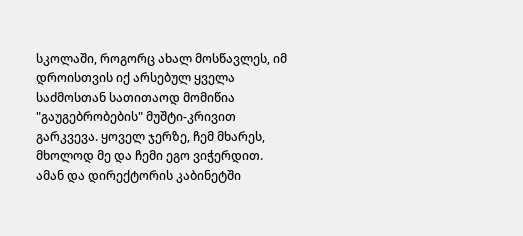სკოლაში, როგორც ახალ მოსწავლეს, იმ დროისთვის იქ არსებულ ყველა საძმოსთან სათითაოდ მომიწია "გაუგებრობების" მუშტი-კრივით გარკვევა. ყოველ ჯერზე, ჩემ მხარეს, მხოლოდ მე და ჩემი ეგო ვიჭერდით. ამან და დირექტორის კაბინეტში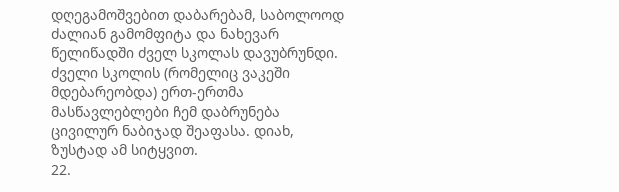დღეგამოშვებით დაბარებამ, საბოლოოდ ძალიან გამომფიტა და ნახევარ წელიწადში ძველ სკოლას დავუბრუნდი. ძველი სკოლის (რომელიც ვაკეში მდებარეობდა) ერთ-ერთმა მასწავლებლები ჩემ დაბრუნება ცივილურ ნაბიჯად შეაფასა. დიახ, ზუსტად ამ სიტყვით.
22.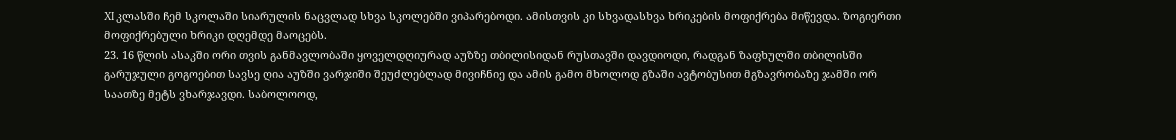XI კლასში ჩემ სკოლაში სიარულის ნაცვლად სხვა სკოლებში ვიპარებოდი. ამისთვის კი სხვადასხვა ხრიკების მოფიქრება მიწევდა. ზოგიერთი მოფიქრებული ხრიკი დღემდე მაოცებს.
23. 16 წლის ასაკში ორი თვის განმავლობაში ყოველდღიურად აუზზე თბილისიდან რუსთავში დავდიოდი, რადგან ზაფხულში თბილისში გარუჯული გოგოებით სავსე ღია აუზში ვარჯიში შეუძლებლად მივიჩნიე და ამის გამო მხოლოდ გზაში ავტობუსით მგზავრობაზე ჯამში ორ საათზე მეტს ვხარჯავდი. საბოლოოდ,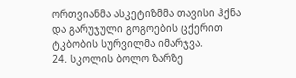ორთვიანმა ასკეტიზმმა თავისი ჰქნა და გარუჯული გოგოების ცქერით ტკბობის სურვილმა იმარჯვა.
24. სკოლის ბოლო ზარზე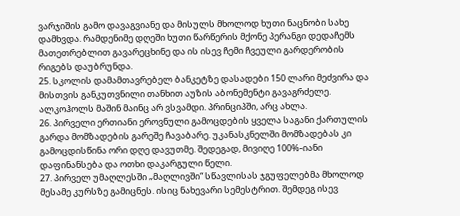ვარჯიშის გამო დავაგვიანე და მისულს მხოლოდ ხუთი ნაცნობი სახე დამხვდა. რამდენიმე დღეში ხუთი წარწერის მქონე პერანგი დედაჩემს მათეთრებლით გავარეცხინე და ის ისევ ჩემი ჩვეული გარდერობის რიგებს დაუბრუნდა.
25. სკოლის დამამთავრებელ ბანკეტზე დასადები 150 ლარი მეძვირა და მისთვის განკუთვნილი თანხით აუზის აბონემენტი გავაგრძელე. ალკოჰოლს მაშინ მაინც არ ვსვამდი. პრინციპში, არც ახლა.
26. პირველი ერთიანი ეროვნული გამოცდების ყველა საგანი ქართულის გარდა მომზადების გარეშე ჩავაბარე. უკანასკნელში მომზადებას კი გამოცდისწინა ორი დღე დავუთმე. შედეგად, მივიღე 100%-იანი დაფინანსება და ოთხი დაკარგული წელი.
27. პირველ უმაღლესში „მაღლივში“ სწავლისას ჯგუფელებმა მხოლოდ მესამე კურსზე გამიცნეს. ისიც ნახევარი სემესტრით. შემდეგ ისევ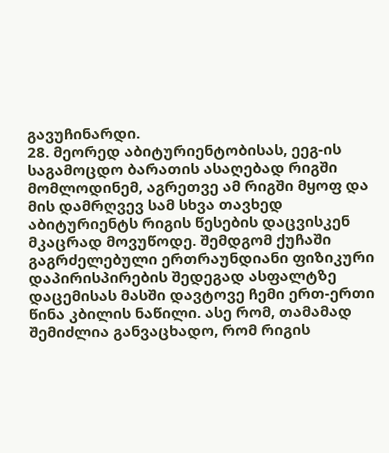გავუჩინარდი.
28. მეორედ აბიტურიენტობისას, ეეგ-ის საგამოცდო ბარათის ასაღებად რიგში მომლოდინემ, აგრეთვე ამ რიგში მყოფ და მის დამრღვევ სამ სხვა თავხედ აბიტურიენტს რიგის წესების დაცვისკენ მკაცრად მოვუწოდე. შემდგომ ქუჩაში გაგრძელებული ერთრაუნდიანი ფიზიკური დაპირისპირების შედეგად ასფალტზე დაცემისას მასში დავტოვე ჩემი ერთ-ერთი წინა კბილის ნაწილი. ასე რომ, თამამად შემიძლია განვაცხადო, რომ რიგის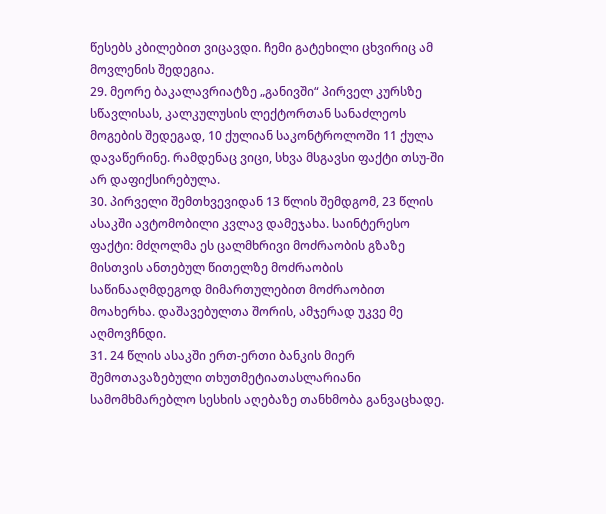წესებს კბილებით ვიცავდი. ჩემი გატეხილი ცხვირიც ამ მოვლენის შედეგია.
29. მეორე ბაკალავრიატზე „განივში“ პირველ კურსზე სწავლისას, კალკულუსის ლექტორთან სანაძლეოს მოგების შედეგად, 10 ქულიან საკონტროლოში 11 ქულა დავაწერინე. რამდენაც ვიცი, სხვა მსგავსი ფაქტი თსუ-ში არ დაფიქსირებულა.
30. პირველი შემთხვევიდან 13 წლის შემდგომ, 23 წლის ასაკში ავტომობილი კვლავ დამეჯახა. საინტერესო ფაქტი: მძღოლმა ეს ცალმხრივი მოძრაობის გზაზე მისთვის ანთებულ წითელზე მოძრაობის საწინააღმდეგოდ მიმართულებით მოძრაობით მოახერხა. დაშავებულთა შორის, ამჯერად უკვე მე აღმოვჩნდი.
31. 24 წლის ასაკში ერთ-ერთი ბანკის მიერ შემოთავაზებული თხუთმეტიათასლარიანი სამომხმარებლო სესხის აღებაზე თანხმობა განვაცხადე.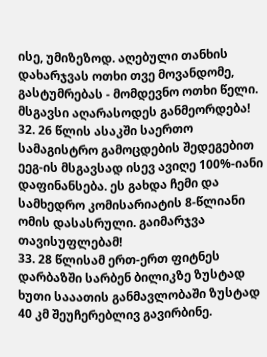ისე, უმიზეზოდ. აღებული თანხის დახარჯვას ოთხი თვე მოვანდომე, გასტუმრებას - მომდევნო ოთხი წელი. მსგავსი აღარასოდეს განმეორდება!
32. 26 წლის ასაკში საერთო სამაგისტრო გამოცდების შედეგებით ეეგ-ის მსგავსად ისევ ავიღე 100%-იანი დაფინანსება. ეს გახდა ჩემი და სამხედრო კომისარიატის 8-წლიანი ომის დასასრული. გაიმარჯვა თავისუფლებამ!
33. 28 წლისამ ერთ-ერთ ფიტნეს დარბაზში სარბენ ბილიკზე ზუსტად ხუთი სააათის განმავლობაში ზუსტად 40 კმ შეუჩერებლივ გავირბინე.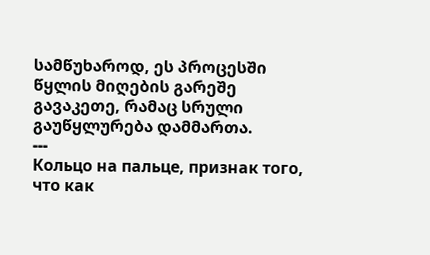სამწუხაროდ, ეს პროცესში წყლის მიღების გარეშე გავაკეთე, რამაც სრული გაუწყლურება დამმართა.
---
Кольцо на пальце, признак того, что как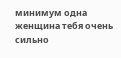минимум одна женщина тебя очень сильно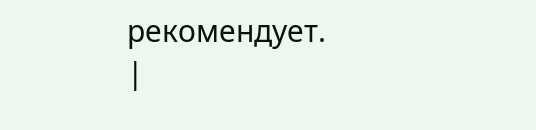рекомендует.
|